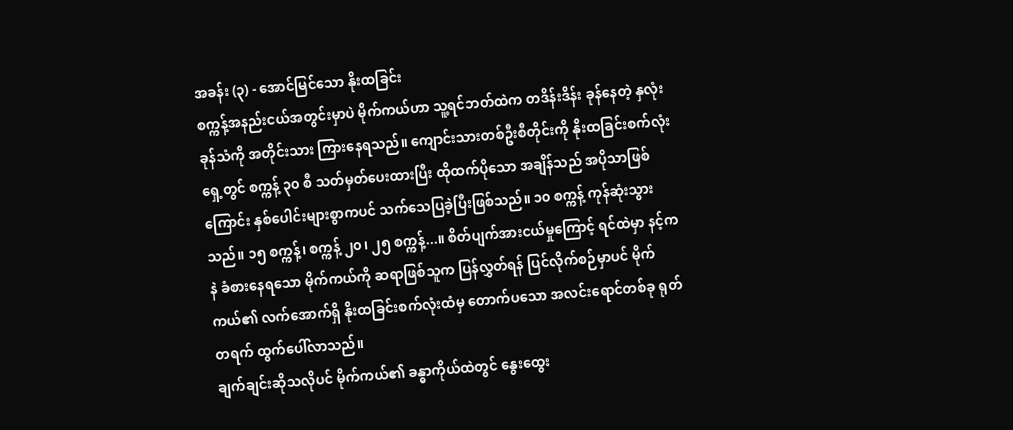အခန်း (၃) - အောင်မြင်သော နိုးထခြင်း
စက္ကန့်အနည်းငယ်အတွင်းမှာပဲ မိုက်ကယ်ဟာ သူ့ရင်ဘတ်ထဲက တဒိန်းဒိန်း ခုန်နေတဲ့ နှလုံးခုန်သံကို အတိုင်းသား ကြားနေရသည်။ ကျောင်းသားတစ်ဦးစီတိုင်းကို နိုးထခြင်းစက်လုံးရှေ့တွင် စက္ကန့် ၃၀ စီ သတ်မှတ်ပေးထားပြီး ထိုထက်ပိုသော အချိန်သည် အပိုသာဖြစ်ကြောင်း နှစ်ပေါင်းများစွာကပင် သက်သေပြခဲ့ပြီးဖြစ်သည်။ ၁၀ စက္ကန့် ကုန်ဆုံးသွားသည်။ ၁၅ စက္ကန့်၊ စက္ကန့် ၂၀၊ ၂၅ စက္ကန့်...။ စိတ်ပျက်အားငယ်မှုကြောင့် ရင်ထဲမှာ နင့်ကနဲ ခံစားနေရသော မိုက်ကယ်ကို ဆရာဖြစ်သူက ပြန်လွှတ်ရန် ပြင်လိုက်စဉ်မှာပင် မိုက်ကယ်၏ လက်အောက်ရှိ နိုးထခြင်းစက်လုံးထံမှ တောက်ပသော အလင်းရောင်တစ်ခု ရုတ်တရက် ထွက်ပေါ်လာသည်။
ချက်ချင်းဆိုသလိုပင် မိုက်ကယ်၏ ခန္ဓာကိုယ်ထဲတွင် နွေးထွေး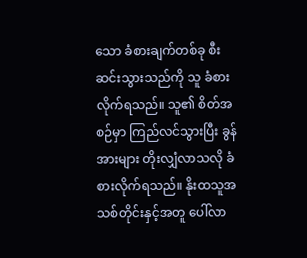သော ခံစားချက်တစ်ခု စီးဆင်းသွားသည်ကို သူ ခံစားလိုက်ရသည်။ သူ၏ စိတ်အစဉ်မှာ ကြည်လင်သွားပြီး ခွန်အားများ တိုးလျှံလာသလို ခံစားလိုက်ရသည်။ နိုးထသူအသစ်တိုင်းနှင့်အတူ ပေါ်လာ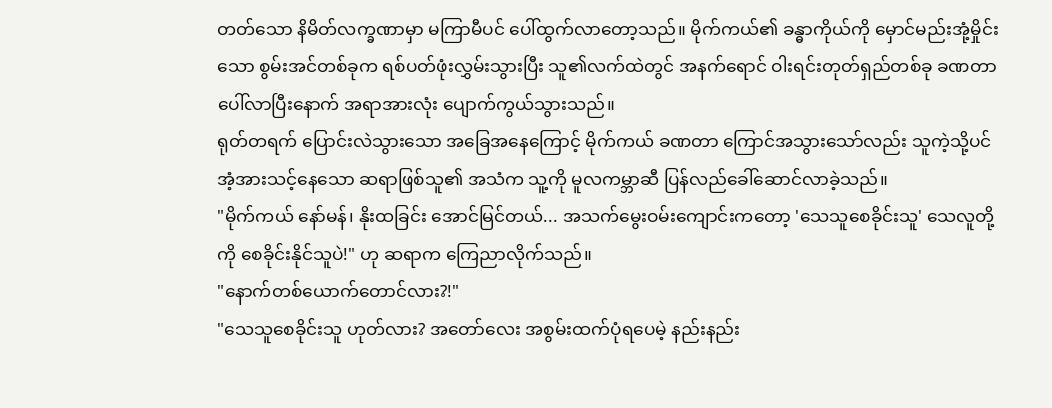တတ်သော နိမိတ်လက္ခဏာမှာ မကြာမီပင် ပေါ်ထွက်လာတော့သည်။ မိုက်ကယ်၏ ခန္ဓာကိုယ်ကို မှောင်မည်းအုံ့မှိုင်းသော စွမ်းအင်တစ်ခုက ရစ်ပတ်ဖုံးလွှမ်းသွားပြီး သူ၏လက်ထဲတွင် အနက်ရောင် ဝါးရင်းတုတ်ရှည်တစ်ခု ခဏတာ ပေါ်လာပြီးနောက် အရာအားလုံး ပျောက်ကွယ်သွားသည်။
ရုတ်တရက် ပြောင်းလဲသွားသော အခြေအနေကြောင့် မိုက်ကယ် ခဏတာ ကြောင်အသွားသော်လည်း သူကဲ့သို့ပင် အံ့အားသင့်နေသော ဆရာဖြစ်သူ၏ အသံက သူ့ကို မူလကမ္ဘာဆီ ပြန်လည်ခေါ်ဆောင်လာခဲ့သည်။
"မိုက်ကယ် နော်မန်၊ နိုးထခြင်း အောင်မြင်တယ်... အသက်မွေးဝမ်းကျောင်းကတော့ 'သေသူစေခိုင်းသူ' သေလူတို့ကို စေခိုင်းနိုင်သူပဲ!" ဟု ဆရာက ကြေညာလိုက်သည်။
"နောက်တစ်ယောက်တောင်လား?!"
"သေသူစေခိုင်းသူ ဟုတ်လား? အတော်လေး အစွမ်းထက်ပုံရပေမဲ့ နည်းနည်း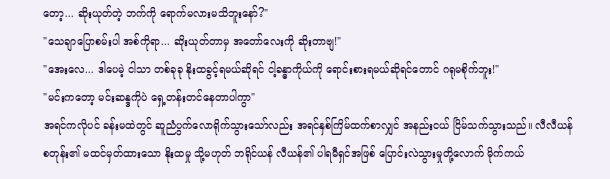တော့... ဆိုးယုတ်တဲ့ ဘက်ကို ရောက်မလားမသိဘူးနော်?"
"သေချာပြောစမ်းပါ အစ်ကိုရာ... ဆိုးယုတ်တာမှ အတော်လေးကို ဆိုးတာဗျ!"
"အေးလေ... ဒါပေမဲ့ ငါသာ တစ်ခုခု နိုးထခွင့်ရမယ်ဆိုရင် ငါ့ခန္ဓာကိုယ်ကို ရောင်းစားရမယ်ဆိုရင်တောင် ဂရုမစိုက်ဘူး!"
"မင်းကတော့ မင်းဆန္ဒကိုပဲ ရှေ့တန်းတင်နေတာပါကွာ"
အရင်ကလိုပင် ခန်းမထဲတွင် ဆူညံပွက်လောရိုက်သွားသော်လည်း အရင်နှစ်ကြိမ်ထက်စာလျှင် အနည်းငယ် ငြိမ်သက်သွားသည်။ လီလီယန် စတုန်း၏ မထင်မှတ်ထားသော နိုးထမှု သို့မဟုတ် ဘရိုင်ယန် လီယန်၏ ပါရမီရှင်အဖြစ် ပြောင်းလဲသွားမှုတို့လောက် မိုက်ကယ်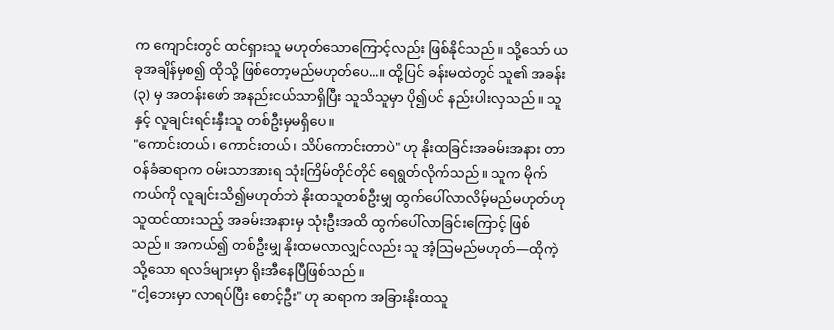က ကျောင်းတွင် ထင်ရှားသူ မဟုတ်သောကြောင့်လည်း ဖြစ်နိုင်သည်။ သို့သော် ယခုအချိန်မှစ၍ ထိုသို့ ဖြစ်တော့မည်မဟုတ်ပေ...။ ထို့ပြင် ခန်းမထဲတွင် သူ၏ အခန်း (၃) မှ အတန်းဖော် အနည်းငယ်သာရှိပြီး သူသိသူမှာ ပို၍ပင် နည်းပါးလှသည်။ သူနှင့် လူချင်းရင်းနှီးသူ တစ်ဦးမှမရှိပေ။
"ကောင်းတယ်၊ ကောင်းတယ်၊ သိပ်ကောင်းတာပဲ" ဟု နိုးထခြင်းအခမ်းအနား တာဝန်ခံဆရာက ဝမ်းသာအားရ သုံးကြိမ်တိုင်တိုင် ရေရွတ်လိုက်သည်။ သူက မိုက်ကယ်ကို လူချင်းသိ၍မဟုတ်ဘဲ နိုးထသူတစ်ဦးမျှ ထွက်ပေါ်လာလိမ့်မည်မဟုတ်ဟု သူထင်ထားသည့် အခမ်းအနားမှ သုံးဦးအထိ ထွက်ပေါ်လာခြင်းကြောင့် ဖြစ်သည်။ အကယ်၍ တစ်ဦးမျှ နိုးထမလာလျှင်လည်း သူ အံ့သြမည်မဟုတ်—ထိုကဲ့သို့သော ရလဒ်များမှာ ရိုးအီနေပြီဖြစ်သည်။
"ငါ့ဘေးမှာ လာရပ်ပြီး စောင့်ဦး" ဟု ဆရာက အခြားနိုးထသူ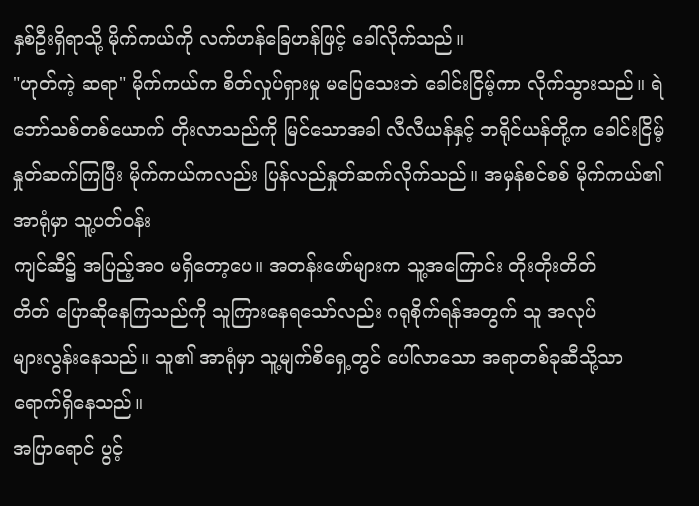နှစ်ဦးရှိရာသို့ မိုက်ကယ်ကို လက်ဟန်ခြေဟန်ဖြင့် ခေါ်လိုက်သည်။
"ဟုတ်ကဲ့ ဆရာ" မိုက်ကယ်က စိတ်လှုပ်ရှားမှု မပြေသေးဘဲ ခေါင်းငြိမ့်ကာ လိုက်သွားသည်။ ရဲဘော်သစ်တစ်ယောက် တိုးလာသည်ကို မြင်သောအခါ လီလီယန်နှင့် ဘရိုင်ယန်တို့က ခေါင်းငြိမ့်နှုတ်ဆက်ကြပြီး မိုက်ကယ်ကလည်း ပြန်လည်နှုတ်ဆက်လိုက်သည်။ အမှန်စင်စစ် မိုက်ကယ်၏ အာရုံမှာ သူ့ပတ်ဝန်း
ကျင်ဆီ၌ အပြည့်အဝ မရှိတော့ပေ။ အတန်းဖော်များက သူ့အကြောင်း တိုးတိုးတိတ်
တိတ် ပြောဆိုနေကြသည်ကို သူကြားနေရသော်လည်း ဂရုစိုက်ရန်အတွက် သူ အလုပ်
များလွန်းနေသည်။ သူ၏ အာရုံမှာ သူ့မျက်စိရှေ့တွင် ပေါ်လာသော အရာတစ်ခုဆီသို့သာ ရောက်ရှိနေသည်။
အပြာရောင် ပွင့်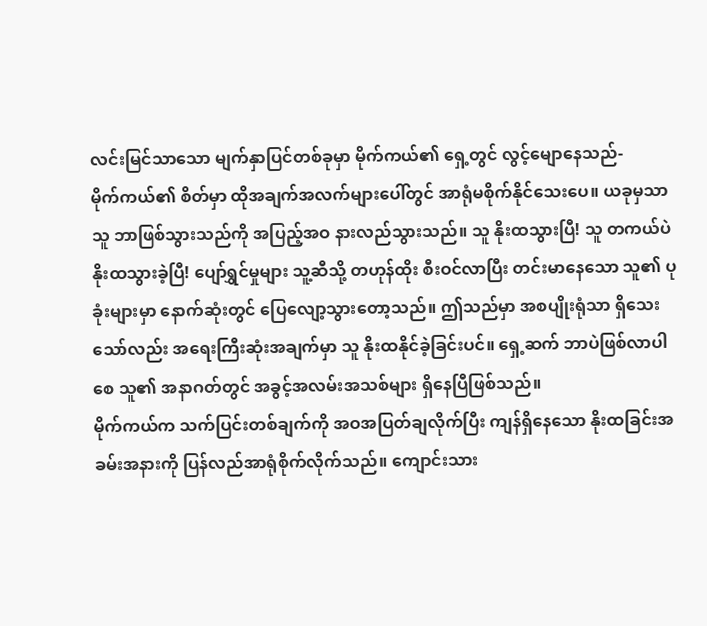လင်းမြင်သာသော မျက်နှာပြင်တစ်ခုမှာ မိုက်ကယ်၏ ရှေ့တွင် လွင့်မျောနေသည်-
မိုက်ကယ်၏ စိတ်မှာ ထိုအချက်အလက်များပေါ်တွင် အာရုံမစိုက်နိုင်သေးပေ။ ယခုမှသာ သူ ဘာဖြစ်သွားသည်ကို အပြည့်အဝ နားလည်သွားသည်။ သူ နိုးထသွားပြီ! သူ တကယ်ပဲ နိုးထသွားခဲ့ပြီ! ပျော်ရွှင်မှုများ သူ့ဆီသို့ တဟုန်ထိုး စီးဝင်လာပြီး တင်းမာနေသော သူ၏ ပုခုံးများမှာ နောက်ဆုံးတွင် ပြေလျော့သွားတော့သည်။ ဤသည်မှာ အစပျိုးရုံသာ ရှိသေးသော်လည်း အရေးကြီးဆုံးအချက်မှာ သူ နိုးထနိုင်ခဲ့ခြင်းပင်။ ရှေ့ဆက် ဘာပဲဖြစ်လာပါစေ သူ၏ အနာဂတ်တွင် အခွင့်အလမ်းအသစ်များ ရှိနေပြီဖြစ်သည်။
မိုက်ကယ်က သက်ပြင်းတစ်ချက်ကို အဝအပြတ်ချလိုက်ပြီး ကျန်ရှိနေသော နိုးထခြင်းအခမ်းအနားကို ပြန်လည်အာရုံစိုက်လိုက်သည်။ ကျောင်းသား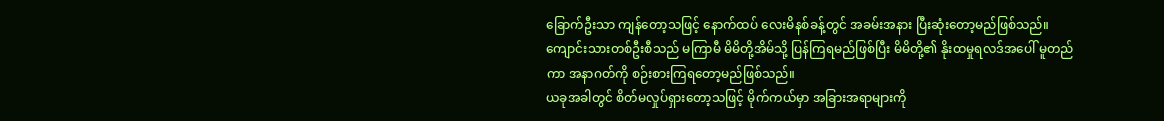ခြောက်ဦးသာ ကျန်တော့သဖြင့် နောက်ထပ် လေးမိနစ်ခန့်တွင် အခမ်းအနား ပြီးဆုံးတော့မည်ဖြစ်သည်။ ကျောင်းသားတစ်ဦးစီသည် မကြာမီ မိမိတို့အိမ်သို့ ပြန်ကြရမည်ဖြစ်ပြီး မိမိတို့၏ နိုးထမှုရလဒ်အပေါ် မူတည်ကာ အနာဂတ်ကို စဉ်းစားကြရတော့မည်ဖြစ်သည်။
ယခုအခါတွင် စိတ်မလှုပ်ရှားတော့သဖြင့် မိုက်ကယ်မှာ အခြားအရာများကို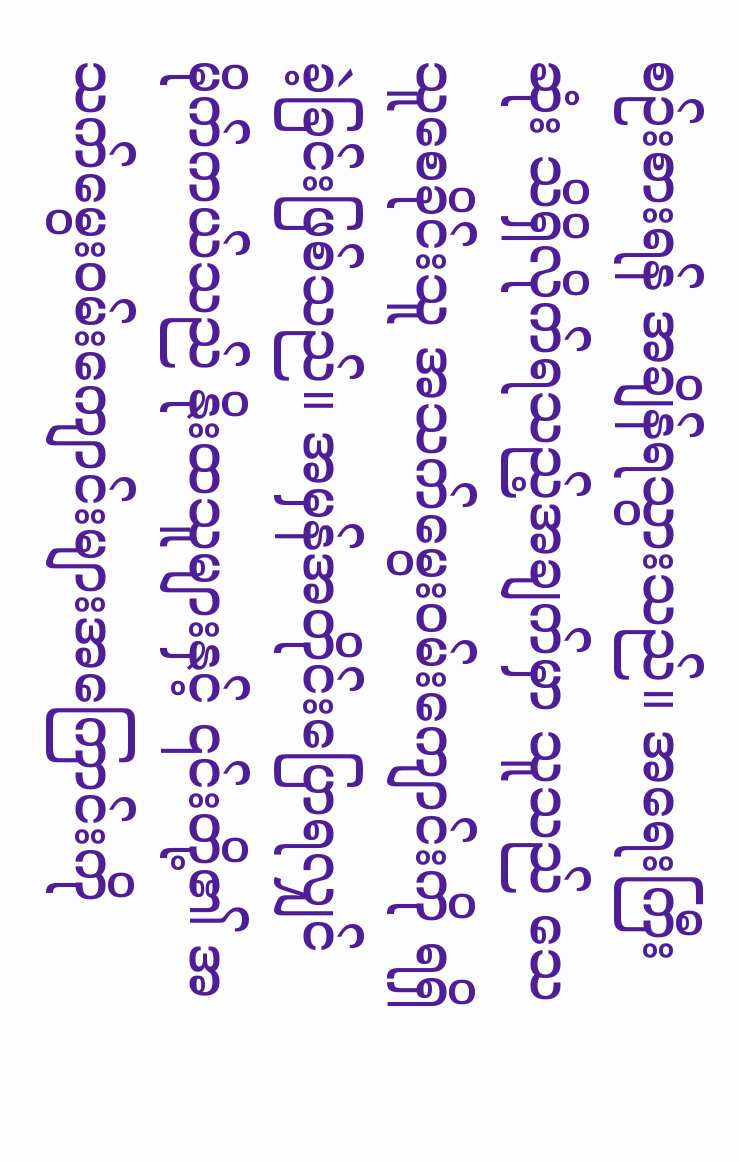စဉ်းစားရန် အချိန်ရသွားသည်။ အရေးကြီးဆုံး သိရှိလိုက်ရသည့်အချက်မှာ သူသည် သေသူစေခိုင်းသူ အသက်မွေးဝမ်းကျောင်းကို ရရှိခဲ့ခြင်းဖြစ်သည်။ အမှန်အတိုင်းပြောရလျှင် မိုက်ကယ်သည် နိုးထသူများနှင့် ၎င်းတို့၏ အသက်မွေးဝမ်းကျောင်းများအကြောင်းကို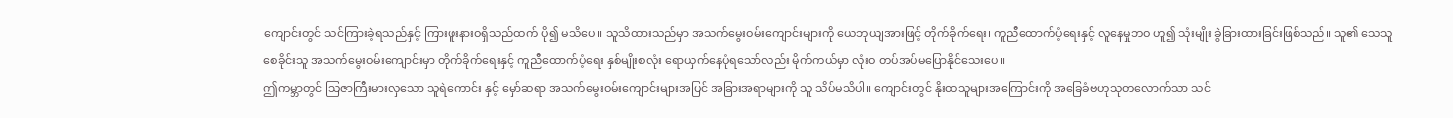ကျောင်းတွင် သင်ကြားခဲ့ရသည်နှင့် ကြားဖူးနားဝရှိသည်ထက် ပို၍ မသိပေ။ သူသိထားသည်မှာ အသက်မွေးဝမ်းကျောင်းများကို ယေဘုယျအားဖြင့် တိုက်ခိုက်ရေး၊ ကူညီထောက်ပံ့ရေးနှင့် လူနေမှုဘဝ ဟူ၍ သုံးမျိုး ခွဲခြားထားခြင်းဖြစ်သည်။ သူ၏ သေသူစေခိုင်းသူ အသက်မွေးဝမ်းကျောင်းမှာ တိုက်ခိုက်ရေးနှင့် ကူညီထောက်ပံ့ရေး နှစ်မျိုးစလုံး ရောယှက်နေပုံရသော်လည်း မိုက်ကယ်မှာ လုံးဝ တပ်အပ်မပြောနိုင်သေးပေ။
ဤကမ္ဘာတွင် သြဇာကြီးမားလှသော သူရဲကောင်း နှင့် မှော်ဆရာ အသက်မွေးဝမ်းကျောင်းများအပြင် အခြားအရာများကို သူ သိပ်မသိပါ။ ကျောင်းတွင် နိုးထသူများအကြောင်းကို အခြေခံဗဟုသုတလောက်သာ သင်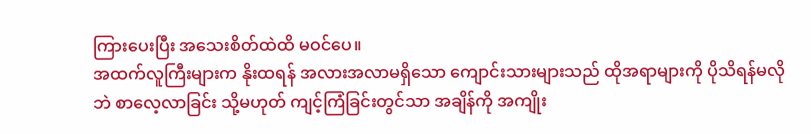ကြားပေးပြီး အသေးစိတ်ထဲထိ မဝင်ပေ။
အထက်လူကြီးများက နိုးထရန် အလားအလာမရှိသော ကျောင်းသားများသည် ထိုအရာများကို ပိုသိရန်မလိုဘဲ စာလေ့လာခြင်း သို့မဟုတ် ကျင့်ကြံခြင်းတွင်သာ အချိန်ကို အကျိုး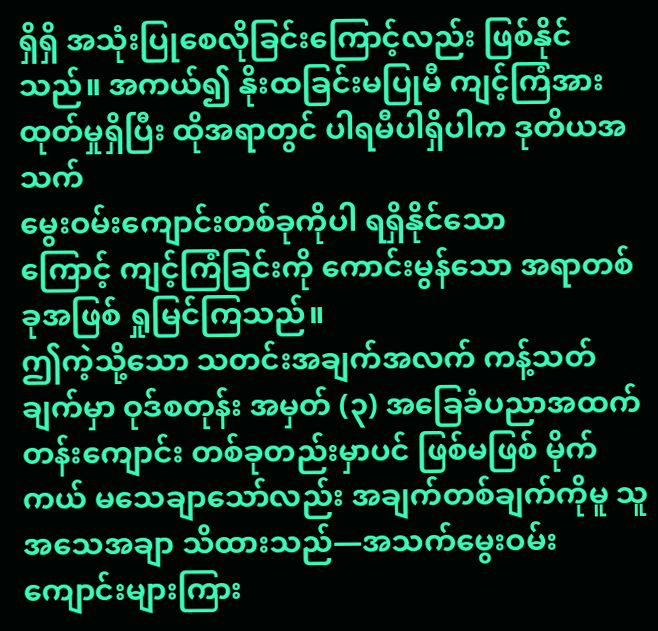ရှိရှိ အသုံးပြုစေလိုခြင်းကြောင့်လည်း ဖြစ်နိုင်သည်။ အကယ်၍ နိုးထခြင်းမပြုမီ ကျင့်ကြံအားထုတ်မှုရှိပြီး ထိုအရာတွင် ပါရမီပါရှိပါက ဒုတိယအသက်
မွေးဝမ်းကျောင်းတစ်ခုကိုပါ ရရှိနိုင်သော
ကြောင့် ကျင့်ကြံခြင်းကို ကောင်းမွန်သော အရာတစ်ခုအဖြစ် ရှုမြင်ကြသည်။
ဤကဲ့သို့သော သတင်းအချက်အလက် ကန့်သတ်ချက်မှာ ဝုဒ်စတုန်း အမှတ် (၃) အခြေခံပညာအထက်တန်းကျောင်း တစ်ခုတည်းမှာပင် ဖြစ်မဖြစ် မိုက်ကယ် မသေချာသော်လည်း အချက်တစ်ချက်ကိုမူ သူ အသေအချာ သိထားသည်—အသက်မွေးဝမ်းကျောင်းများကြား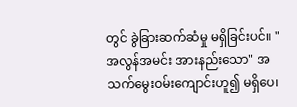တွင် ခွဲခြားဆက်ဆံမှု မရှိခြင်းပင်။ "အလွန်အမင်း အားနည်းသော" အသက်မွေးဝမ်းကျောင်းဟူ၍ မရှိပေ၊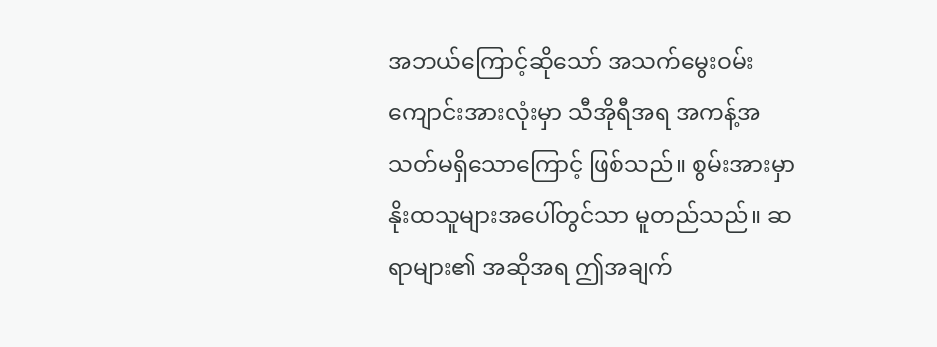အဘယ်ကြောင့်ဆိုသော် အသက်မွေးဝမ်းကျောင်းအားလုံးမှာ သီအိုရီအရ အကန့်အသတ်မရှိသောကြောင့် ဖြစ်သည်။ စွမ်းအားမှာ နိုးထသူများအပေါ်တွင်သာ မူတည်သည်။ ဆရာများ၏ အဆိုအရ ဤအချက်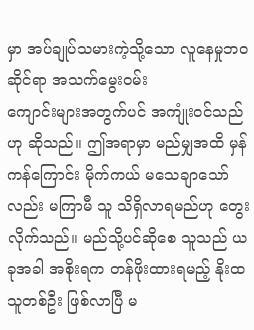မှာ အပ်ချုပ်သမားကဲ့သို့သော လူနေမှုဘဝဆိုင်ရာ အသက်မွေးဝမ်း
ကျောင်းများအတွက်ပင် အကျုံးဝင်သည်ဟု ဆိုသည်။ ဤအရာမှာ မည်မျှအထိ မှန်ကန်ကြောင်း မိုက်ကယ် မသေချာသော်လည်း မကြာမီ သူ သိရှိလာရမည်ဟု တွေးလိုက်သည်။ မည်သို့ပင်ဆိုစေ သူသည် ယခုအခါ အစိုးရက တန်ဖိုးထားရမည့် နိုးထသူတစ်ဦး ဖြစ်လာပြီ မ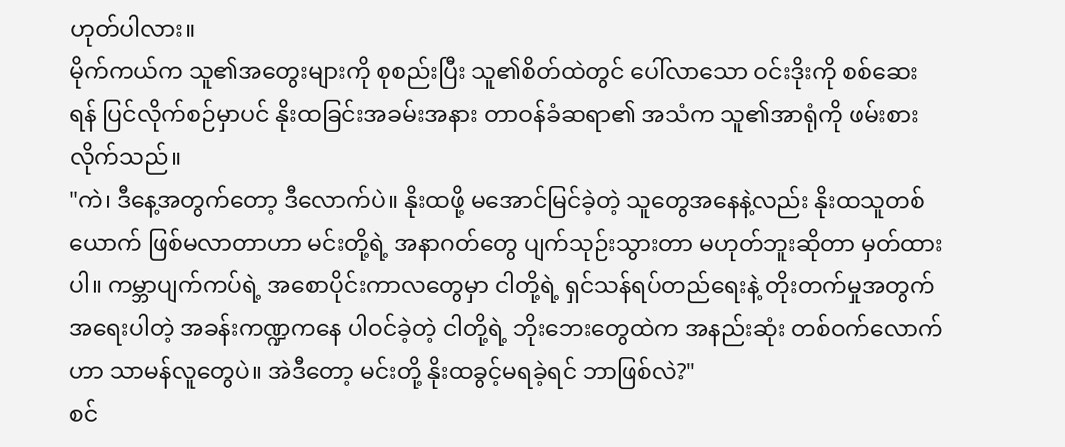ဟုတ်ပါလား။
မိုက်ကယ်က သူ၏အတွေးများကို စုစည်းပြီး သူ၏စိတ်ထဲတွင် ပေါ်လာသော ဝင်းဒိုးကို စစ်ဆေးရန် ပြင်လိုက်စဉ်မှာပင် နိုးထခြင်းအခမ်းအနား တာဝန်ခံဆရာ၏ အသံက သူ၏အာရုံကို ဖမ်းစားလိုက်သည်။
"ကဲ၊ ဒီနေ့အတွက်တော့ ဒီလောက်ပဲ။ နိုးထဖို့ မအောင်မြင်ခဲ့တဲ့ သူတွေအနေနဲ့လည်း နိုးထသူတစ်ယောက် ဖြစ်မလာတာဟာ မင်းတို့ရဲ့ အနာဂတ်တွေ ပျက်သုဉ်းသွားတာ မဟုတ်ဘူးဆိုတာ မှတ်ထားပါ။ ကမ္ဘာပျက်ကပ်ရဲ့ အစောပိုင်းကာလတွေမှာ ငါတို့ရဲ့ ရှင်သန်ရပ်တည်ရေးနဲ့ တိုးတက်မှုအတွက် အရေးပါတဲ့ အခန်းကဏ္ဍကနေ ပါဝင်ခဲ့တဲ့ ငါတို့ရဲ့ ဘိုးဘေးတွေထဲက အနည်းဆုံး တစ်ဝက်လောက်ဟာ သာမန်လူတွေပဲ။ အဲဒီတော့ မင်းတို့ နိုးထခွင့်မရခဲ့ရင် ဘာဖြစ်လဲ?"
စင်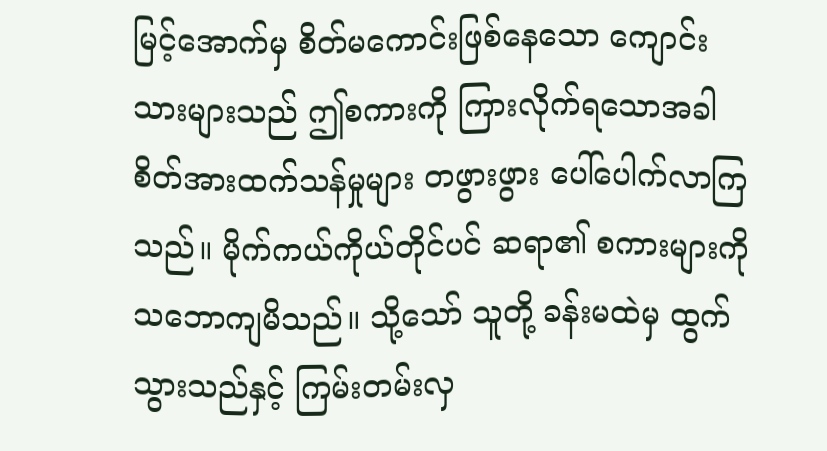မြင့်အောက်မှ စိတ်မကောင်းဖြစ်နေသော ကျောင်းသားများသည် ဤစကားကို ကြားလိုက်ရသောအခါ စိတ်အားထက်သန်မှုများ တဖွားဖွား ပေါ်ပေါက်လာကြသည်။ မိုက်ကယ်ကိုယ်တိုင်ပင် ဆရာ၏ စကားများကို သဘောကျမိသည်။ သို့သော် သူတို့ ခန်းမထဲမှ ထွက်သွားသည်နှင့် ကြမ်းတမ်းလှ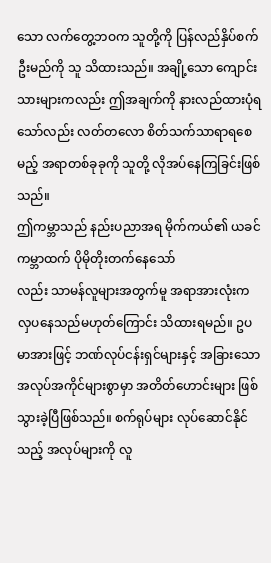သော လက်တွေ့ဘဝက သူတို့ကို ပြန်လည်နှိပ်စက်ဦးမည်ကို သူ သိထားသည်။ အချို့သော ကျောင်းသားများကလည်း ဤအချက်ကို နားလည်ထားပုံရသော်လည်း လတ်တလော စိတ်သက်သာရာရစေမည့် အရာတစ်ခုခုကို သူတို့ လိုအပ်နေကြခြင်းဖြစ်သည်။
ဤကမ္ဘာသည် နည်းပညာအရ မိုက်ကယ်၏ ယခင်ကမ္ဘာထက် ပိုမိုတိုးတက်နေသော်
လည်း သာမန်လူများအတွက်မူ အရာအားလုံးက လှပနေသည်မဟုတ်ကြောင်း သိထားရမည်။ ဥပမာအားဖြင့် ဘဏ်လုပ်ငန်းရှင်များနှင့် အခြားသော အလုပ်အကိုင်များစွာမှာ အတိတ်ဟောင်းများ ဖြစ်သွားခဲ့ပြီဖြစ်သည်။ စက်ရုပ်များ လုပ်ဆောင်နိုင်သည့် အလုပ်များကို လူ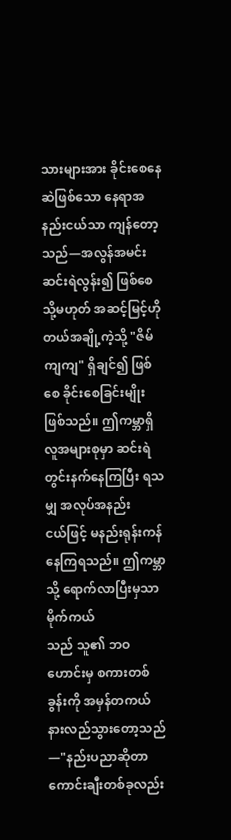သားများအား ခိုင်းစေနေဆဲဖြစ်သော နေရာအနည်းငယ်သာ ကျန်တော့သည်—အလွန်အမင်း ဆင်းရဲလွန်း၍ ဖြစ်စေ သို့မဟုတ် အဆင့်မြင့်ဟိုတယ်အချို့ကဲ့သို့ "ဇိမ်ကျကျ" ရှိချင်၍ ဖြစ်စေ ခိုင်းစေခြင်းမျိုး ဖြစ်သည်။ ဤကမ္ဘာရှိ လူအများစုမှာ ဆင်းရဲတွင်းနက်နေကြပြီး ရသမျှ အလုပ်အနည်း
ငယ်ဖြင့် မနည်းရုန်းကန်နေကြရသည်။ ဤကမ္ဘာသို့ ရောက်လာပြီးမှသာ မိုက်ကယ်
သည် သူ၏ ဘဝဟောင်းမှ စကားတစ်ခွန်းကို အမှန်တကယ် နားလည်သွားတော့သည်—"နည်းပညာဆိုတာ ကောင်းချီးတစ်ခုလည်း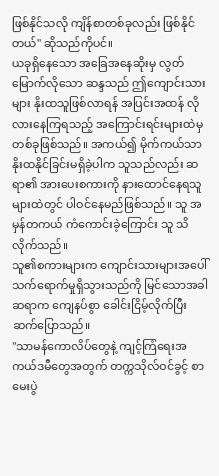ဖြစ်နိုင်သလို ကျိန်စာတစ်ခုလည်း ဖြစ်နိုင်တယ်" ဆိုသည်ကိုပင်။
ယခုရှိနေသော အခြေအနေဆိုးမှ လွတ်မြောက်လိုသော ဆန္ဒသည် ဤကျောင်းသားများ နိုးထသူဖြစ်လာရန် အပြင်းအထန် လိုလားနေကြရသည့် အကြောင်းရင်းများထဲမှ တစ်ခုဖြစ်သည်။ အကယ်၍ မိုက်ကယ်သာ နိုးထနိုင်ခြင်းမရှိခဲ့ပါက သူသည်လည်း ဆရာ၏ အားပေးစကားကို နားထောင်နေရသူများထဲတွင် ပါဝင်နေမည်ဖြစ်သည်။ သူ အမှန်တကယ် ကံကောင်းခဲ့ကြောင်း သူ သိလိုက်သည်။
သူ၏စကားများက ကျောင်းသားများအပေါ် သက်ရောက်မှုရှိသွားသည်ကို မြင်သောအခါ ဆရာက ကျေနပ်စွာ ခေါင်းငြိမ့်လိုက်ပြီး ဆက်ပြောသည်။
"သာမန်ကောလိပ်တွေနဲ့ ကျင့်ကြံရေးအကယ်ဒမီတွေအတွက် တက္ကသိုလ်ဝင်ခွင့် စာမေးပွဲ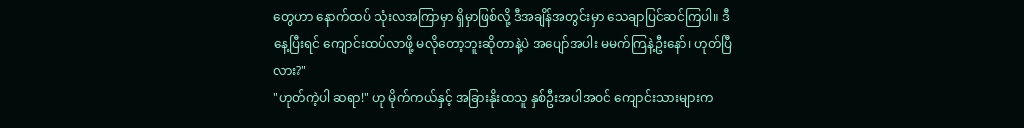တွေဟာ နောက်ထပ် သုံးလအကြာမှာ ရှိမှာဖြစ်လို့ ဒီအချိန်အတွင်းမှာ သေချာပြင်ဆင်ကြပါ။ ဒီနေ့ပြီးရင် ကျောင်းထပ်လာဖို့ မလိုတော့ဘူးဆိုတာနဲ့ပဲ အပျော်အပါး မမက်ကြနဲ့ဦးနော်၊ ဟုတ်ပြီလား?"
"ဟုတ်ကဲ့ပါ ဆရာ!" ဟု မိုက်ကယ်နှင့် အခြားနိုးထသူ နှစ်ဦးအပါအဝင် ကျောင်းသားများက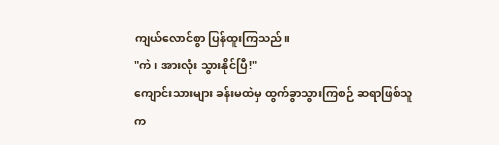ကျယ်လောင်စွာ ပြန်ထူးကြသည်။
"ကဲ၊ အားလုံး သွားနိုင်ပြီ!"
ကျောင်းသားများ ခန်းမထဲမှ ထွက်ခွာသွားကြစဉ် ဆရာဖြစ်သူက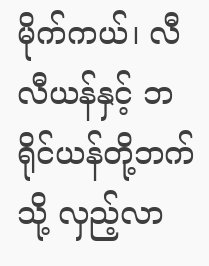မိုက်ကယ်၊ လီလီယန်နှင့် ဘရိုင်ယန်တို့ဘက်သို့ လှည့်လာ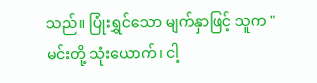သည်။ ပြုံးရွှင်သော မျက်နှာဖြင့် သူက "မင်းတို့ သုံးယောက်၊ ငါ့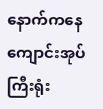နောက်ကနေ ကျောင်းအုပ်ကြီးရုံး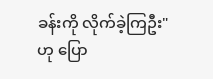ခန်းကို လိုက်ခဲ့ကြဦး" ဟု ပြော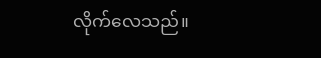လိုက်လေသည်။